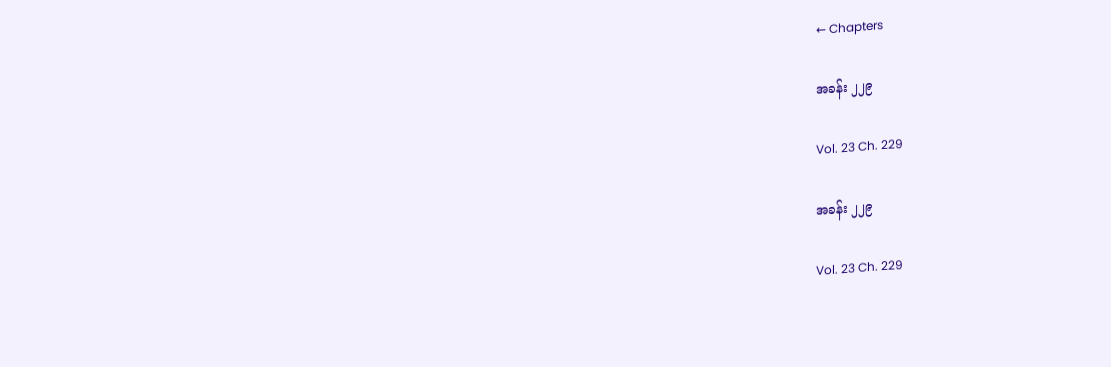← Chapters

အခန်း ၂၂၉

Vol. 23 Ch. 229

အခန်း ၂၂၉

Vol. 23 Ch. 229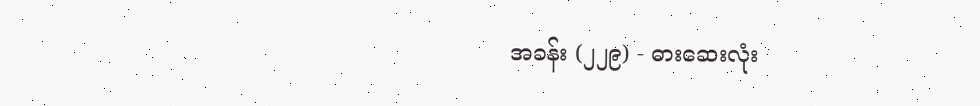အခန်း (၂၂၉) - ဓားဆေးလုံး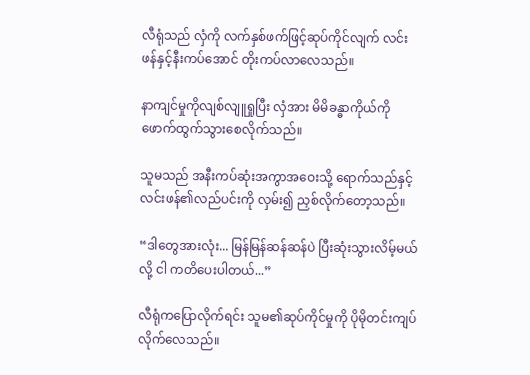လီရုံသည် လှံကို လက်နှစ်ဖက်ဖြင့်ဆုပ်ကိုင်လျက် လင်းဖန်နှင့်နီးကပ်အောင် တိုးကပ်လာလေသည်။

နာကျင်မှုကိုလျစ်လျူရှုပြီး လှံအား မိမိခန္ဓာကိုယ်ကို ဖောက်ထွက်သွားစေလိုက်သည်။

သူမသည် အနီးကပ်ဆုံးအကွာအဝေးသို့ ရောက်သည်နှင့် လင်းဖန်၏လည်ပင်းကို လှမ်း၍ ညှစ်လိုက်တော့သည်။

“ဒါတွေအားလုံး... မြန်မြန်ဆန်ဆန်ပဲ ပြီးဆုံးသွားလိမ့်မယ်လို့ ငါ ကတိပေးပါတယ်...”

လီရုံကပြောလိုက်ရင်း သူမ၏ဆုပ်ကိုင်မှုကို ပိုမိုတင်းကျပ်လိုက်လေသည်။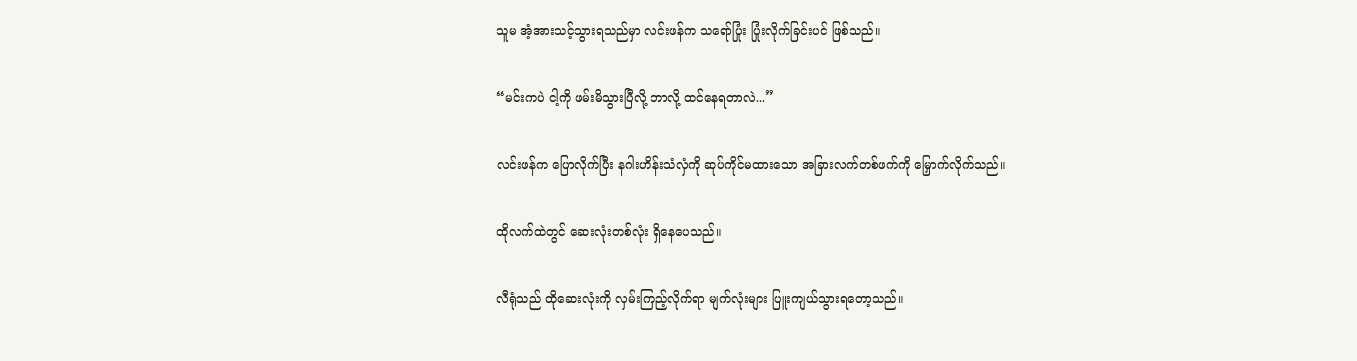သူမ အံ့အားသင့်သွားရသည်မှာ လင်းဖန်က သရော်ပြုံး ပြုံးလိုက်ခြင်းပင် ဖြစ်သည်။

“မင်းကပဲ ငါ့ကို ဖမ်းမိသွားပြီလို့ ဘာလို့ ထင်နေရတာလဲ...”

လင်းဖန်က ပြောလိုက်ပြီး နဂါးဟိန်းသံလှံကို ဆုပ်ကိုင်မထားသော အခြားလက်တစ်ဖက်ကို မြှောက်လိုက်သည်။

ထိုလက်ထဲတွင် ဆေးလုံးတစ်လုံး ရှိနေပေသည်။

လီရုံသည် ထိုဆေးလုံးကို လှမ်းကြည့်လိုက်ရာ မျက်လုံးများ ပြူးကျယ်သွားရတော့သည်။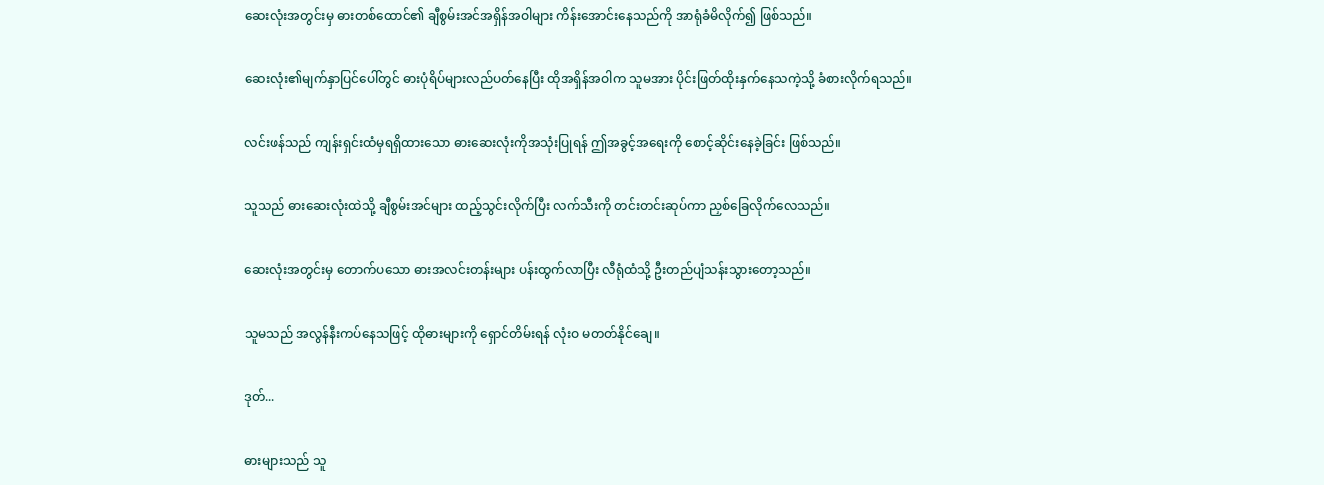ဆေးလုံးအတွင်းမှ ဓားတစ်ထောင်၏ ချီစွမ်းအင်အရှိန်အဝါများ ကိန်းအောင်းနေသည်ကို အာရုံခံမိလိုက်၍ ဖြစ်သည်။

ဆေးလုံး၏မျက်နှာပြင်ပေါ်တွင် ဓားပုံရိပ်များလည်ပတ်နေပြီး ထိုအရှိန်အဝါက သူမအား ပိုင်းဖြတ်ထိုးနှက်နေသကဲ့သို့ ခံစားလိုက်ရသည်။

လင်းဖန်သည် ကျန်းရှင်းထံမှရရှိထားသော ဓားဆေးလုံးကိုအသုံးပြုရန် ဤအခွင့်အရေးကို စောင့်ဆိုင်းနေခဲ့ခြင်း ဖြစ်သည်။

သူသည် ဓားဆေးလုံးထဲသို့ ချီစွမ်းအင်များ ထည့်သွင်းလိုက်ပြီး လက်သီးကို တင်းတင်းဆုပ်ကာ ညှစ်ခြေလိုက်လေသည်။

ဆေးလုံးအတွင်းမှ တောက်ပသော ဓားအလင်းတန်းများ ပန်းထွက်လာပြီး လီရုံထံသို့ ဦးတည်ပျံသန်းသွားတော့သည်။

သူမသည် အလွန်နီးကပ်နေသဖြင့် ထိုဓားများကို ရှောင်တိမ်းရန် လုံးဝ မတတ်နိုင်ချေ။

ဒုတ်...

ဓားများသည် သူ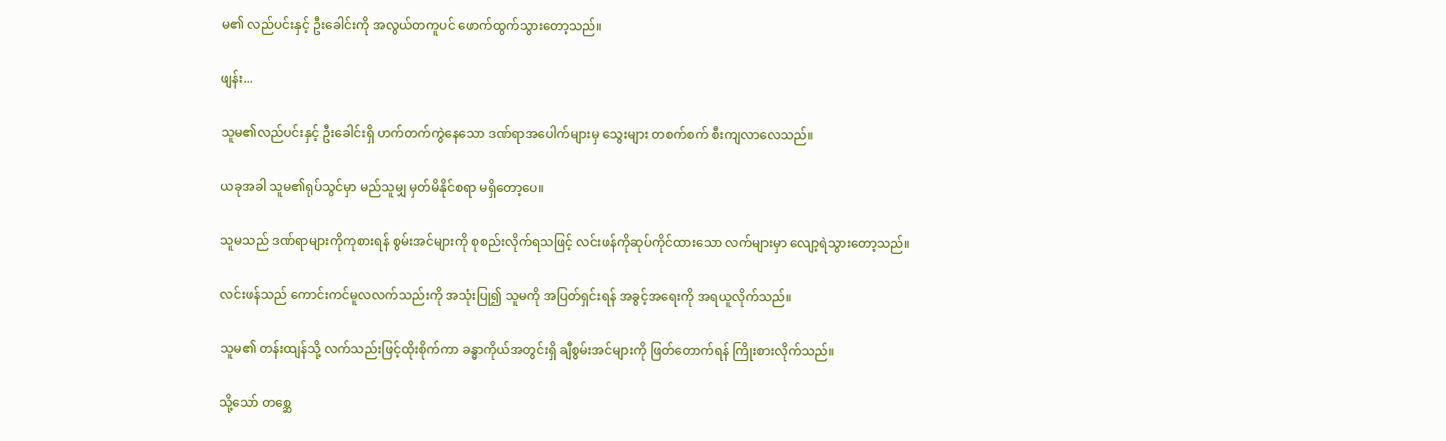မ၏ လည်ပင်းနှင့် ဦးခေါင်းကို အလွယ်တကူပင် ဖောက်ထွက်သွားတော့သည်။

ဖျန်း...

သူမ၏လည်ပင်းနှင့် ဦးခေါင်းရှိ ဟက်တက်ကွဲနေသော ဒဏ်ရာအပေါက်များမှ သွေးများ တစက်စက် စီးကျလာလေသည်။

ယခုအခါ သူမ၏ရုပ်သွင်မှာ မည်သူမျှ မှတ်မိနိုင်စရာ မရှိတော့ပေ။

သူမသည် ဒဏ်ရာများကိုကုစားရန် စွမ်းအင်များကို စုစည်းလိုက်ရသဖြင့် လင်းဖန်ကိုဆုပ်ကိုင်ထားသော လက်များမှာ လျော့ရဲသွားတော့သည်။

လင်းဖန်သည် ကောင်းကင်မူလလက်သည်းကို အသုံးပြု၍ သူမကို အပြတ်ရှင်းရန် အခွင့်အရေးကို အရယူလိုက်သည်။

သူမ၏ တန်းထျန်သို့ လက်သည်းဖြင့်ထိုးစိုက်ကာ ခန္ဓာကိုယ်အတွင်းရှိ ချီစွမ်းအင်များကို ဖြတ်တောက်ရန် ကြိုးစားလိုက်သည်။

သို့သော် တစ္ဆေ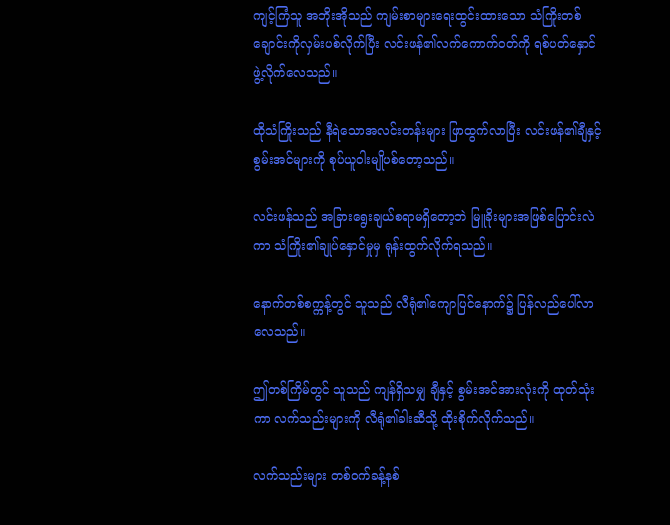ကျင့်ကြံသူ အဘိုးအိုသည် ကျမ်းစာများရေးထွင်းထားသော သံကြိုးတစ်ချောင်းကိုလှမ်းပစ်လိုက်ပြီး လင်းဖန်၏လက်ကောက်ဝတ်ကို ရစ်ပတ်နှောင်ဖွဲ့လိုက်လေသည်။

ထိုသံကြိုးသည် နီရဲသောအလင်းတန်းများ ဖြာထွက်လာပြီး လင်းဖန်၏ချီနှင့် စွမ်းအင်များကို စုပ်ယူဝါးမျိုပစ်တော့သည်။

လင်းဖန်သည် အခြားရွေးချယ်စရာမရှိတော့ဘဲ မြူခိုးများအဖြစ်ပြောင်းလဲကာ သံကြိုး၏ချုပ်နှောင်မှုမှ ရုန်းထွက်လိုက်ရသည်။

နောက်တစ်စက္ကန့်တွင် သူသည် လီရုံ၏ကျောပြင်နောက်၌ ပြန်လည်ပေါ်လာလေသည်။

ဤတစ်ကြိမ်တွင် သူသည် ကျန်ရှိသမျှ ချီနှင့် စွမ်းအင်အားလုံးကို ထုတ်သုံးကာ လက်သည်းများကို လီရုံ၏ခါးဆီသို့ ထိုးစိုက်လိုက်သည်။

လက်သည်းများ တစ်ဝက်ခန့်နစ်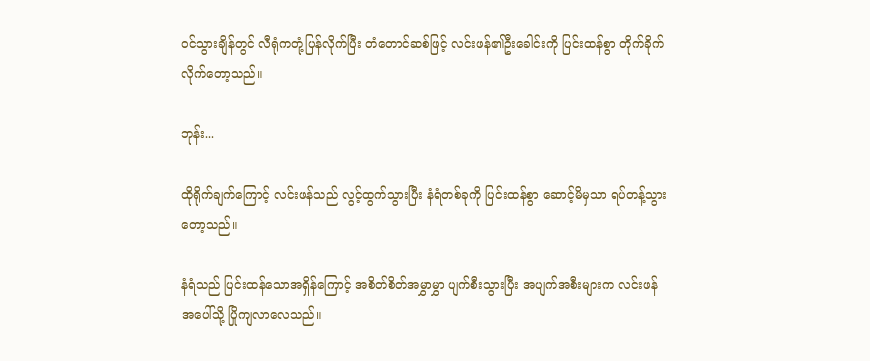ဝင်သွားချိန်တွင် လီရုံကတုံ့ပြန်လိုက်ပြီး တံတောင်ဆစ်ဖြင့် လင်းဖန်၏ဦးခေါင်းကို ပြင်းထန်စွာ တိုက်ခိုက်လိုက်တော့သည်။

ဘုန်း...

ထိုရိုက်ချက်ကြောင့် လင်းဖန်သည် လွင့်ထွက်သွားပြီး နံရံတစ်ခုကို ပြင်းထန်စွာ ဆောင့်မိမှသာ ရပ်တန့်သွားတော့သည်။

နံရံသည် ပြင်းထန်သောအရှိန်ကြောင့် အစိတ်စိတ်အမွှာမွှာ ပျက်စီးသွားပြီး အပျက်အစီးများက လင်းဖန်အပေါ်သို့ ပြိုကျလာလေသည်။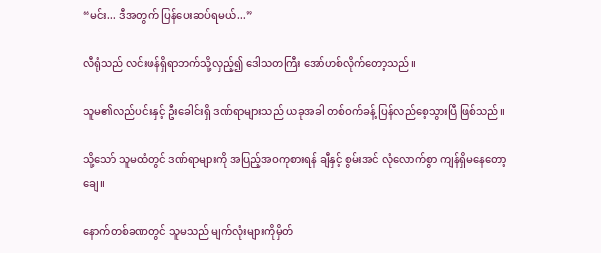“မင်း... ဒီအတွက် ပြန်ပေးဆပ်ရမယ်...”

လီရုံသည် လင်းဖန်ရှိရာဘက်သို့လှည့်၍ ဒေါသတကြီး အော်ဟစ်လိုက်တော့သည်။

သူမ၏လည်ပင်းနှင့် ဦးခေါင်းရှိ ဒဏ်ရာများသည် ယခုအခါ တစ်ဝက်ခန့် ပြန်လည်စေ့သွားပြီ ဖြစ်သည်။

သို့သော် သူမထံတွင် ဒဏ်ရာများကို အပြည့်အဝကုစားရန် ချီနှင့် စွမ်းအင် လုံလောက်စွာ ကျန်ရှိမနေတော့ချေ။

နောက်တစ်ခဏတွင် သူမသည် မျက်လုံးများကိုမှိတ်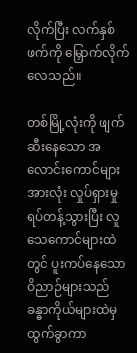လိုက်ပြီး လက်နှစ်ဖက်ကို မြှောက်လိုက်လေသည်။

တစ်မြို့လုံးကို ဖျက်ဆီးနေသော အလောင်းကောင်များအားလုံး လှုပ်ရှားမှုရပ်တန့်သွားပြီး လူသေကောင်များထဲတွင် ပူးကပ်နေသောဝိညာဉ်များသည် ခန္ဓာကိုယ်များထဲမှထွက်ခွာကာ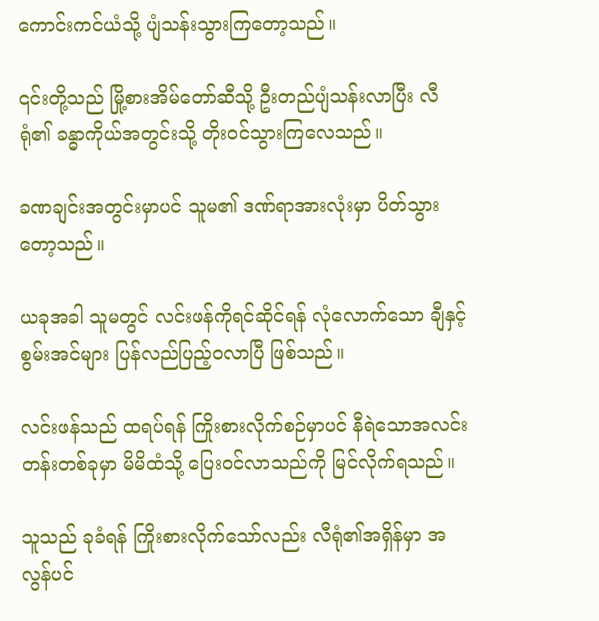ကောင်းကင်ယံသို့ ပျံသန်းသွားကြတော့သည်။

၎င်းတို့သည် မြို့စားအိမ်တော်ဆီသို့ ဦးတည်ပျံသန်းလာပြီး လီရုံ၏ ခန္ဓာကိုယ်အတွင်းသို့ တိုးဝင်သွားကြလေသည်။

ခဏချင်းအတွင်းမှာပင် သူမ၏ ဒဏ်ရာအားလုံးမှာ ပိတ်သွားတော့သည်။

ယခုအခါ သူမတွင် လင်းဖန်ကိုရင်ဆိုင်ရန် လုံလောက်သော ချီနှင့် စွမ်းအင်များ ပြန်လည်ပြည့်ဝလာပြီ ဖြစ်သည်။

လင်းဖန်သည် ထရပ်ရန် ကြိုးစားလိုက်စဉ်မှာပင် နီရဲသောအလင်းတန်းတစ်ခုမှာ မိမိထံသို့ ပြေးဝင်လာသည်ကို မြင်လိုက်ရသည်။

သူသည် ခုခံရန် ကြိုးစားလိုက်သော်လည်း လီရုံ၏အရှိန်မှာ အလွန်ပင်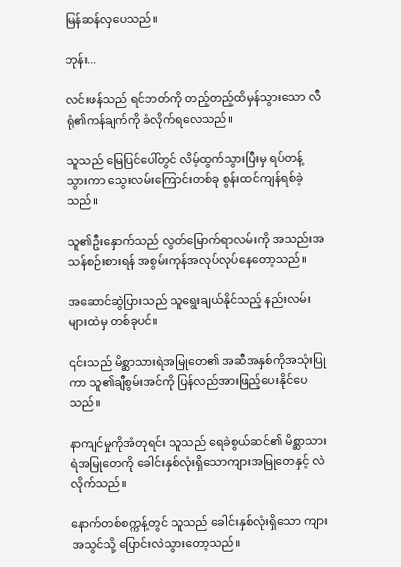မြန်ဆန်လှပေသည်။

ဘုန်း...

လင်းဖန်သည် ရင်ဘတ်ကို တည့်တည့်ထိမှန်သွားသော လီရုံ၏ကန်ချက်ကို ခံလိုက်ရလေသည်။

သူသည် မြေပြင်ပေါ်တွင် လိမ့်ထွက်သွားပြီးမှ ရပ်တန့်သွားကာ သွေးလမ်းကြောင်းတစ်ခု စွန်းထင်ကျန်ရစ်ခဲ့သည်။

သူ၏ဦးနှောက်သည် လွတ်မြောက်ရာလမ်းကို အသည်းအသန်စဉ်းစားရန် အစွမ်းကုန်အလုပ်လုပ်နေတော့သည်။

အဆောင်ဆွဲပြားသည် သူရွေးချယ်နိုင်သည့် နည်းလမ်းများထဲမှ တစ်ခုပင်။

၎င်းသည် မိစ္ဆာသားရဲအမြုတေ၏ အဆီအနှစ်ကိုအသုံးပြုကာ သူ၏ချီစွမ်းအင်ကို ပြန်လည်အားဖြည့်ပေးနိုင်ပေသည်။

နာကျင်မှုကိုအံတုရင်း သူသည် ရေခဲစွယ်ဆင်၏ မိစ္ဆာသားရဲအမြုတေကို ခေါင်းနှစ်လုံးရှိသောကျားအမြုတေနှင့် လဲလိုက်သည်။

နောက်တစ်စက္ကန့်တွင် သူသည် ခေါင်းနှစ်လုံးရှိသော ကျားအသွင်သို့ ပြောင်းလဲသွားတော့သည်။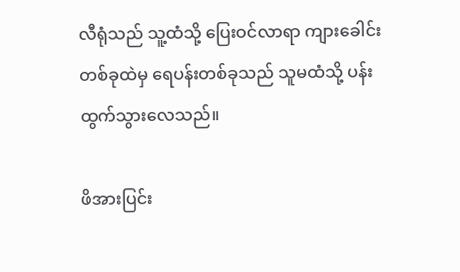လီရုံသည် သူ့ထံသို့ ပြေးဝင်လာရာ ကျားခေါင်းတစ်ခုထဲမှ ရေပန်းတစ်ခုသည် သူမထံသို့ ပန်းထွက်သွားလေသည်။

ဖိအားပြင်း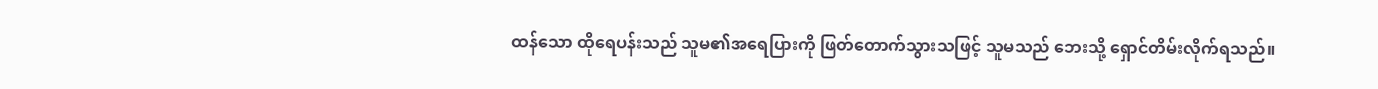ထန်သော ထိုရေပန်းသည် သူမ၏အရေပြားကို ဖြတ်တောက်သွားသဖြင့် သူမသည် ဘေးသို့ ရှောင်တိမ်းလိုက်ရသည်။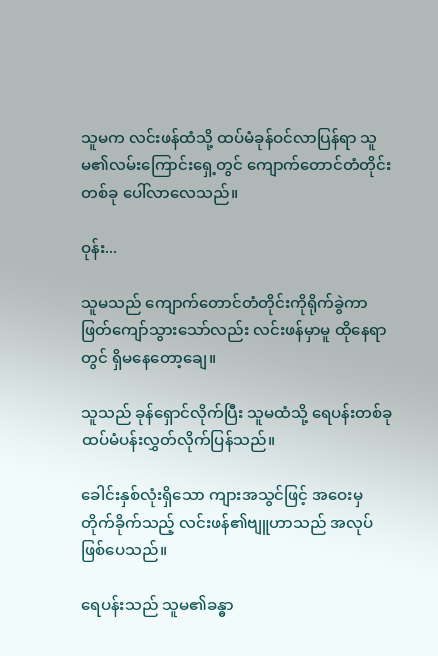သူမက လင်းဖန်ထံသို့ ထပ်မံခုန်ဝင်လာပြန်ရာ သူမ၏လမ်းကြောင်းရှေ့တွင် ကျောက်တောင်တံတိုင်းတစ်ခု ပေါ်လာလေသည်။

ဝုန်း...

သူမသည် ကျောက်တောင်တံတိုင်းကိုရိုက်ခွဲကာ ဖြတ်ကျော်သွားသော်လည်း လင်းဖန်မှာမူ ထိုနေရာတွင် ရှိမနေတော့ချေ။

သူသည် ခုန်ရှောင်လိုက်ပြီး သူမထံသို့ ရေပန်းတစ်ခု ထပ်မံပန်းလွှတ်လိုက်ပြန်သည်။

ခေါင်းနှစ်လုံးရှိသော ကျားအသွင်ဖြင့် အဝေးမှတိုက်ခိုက်သည့် လင်းဖန်၏ဗျူဟာသည် အလုပ်ဖြစ်ပေသည်။

ရေပန်းသည် သူမ၏ခန္ဓာ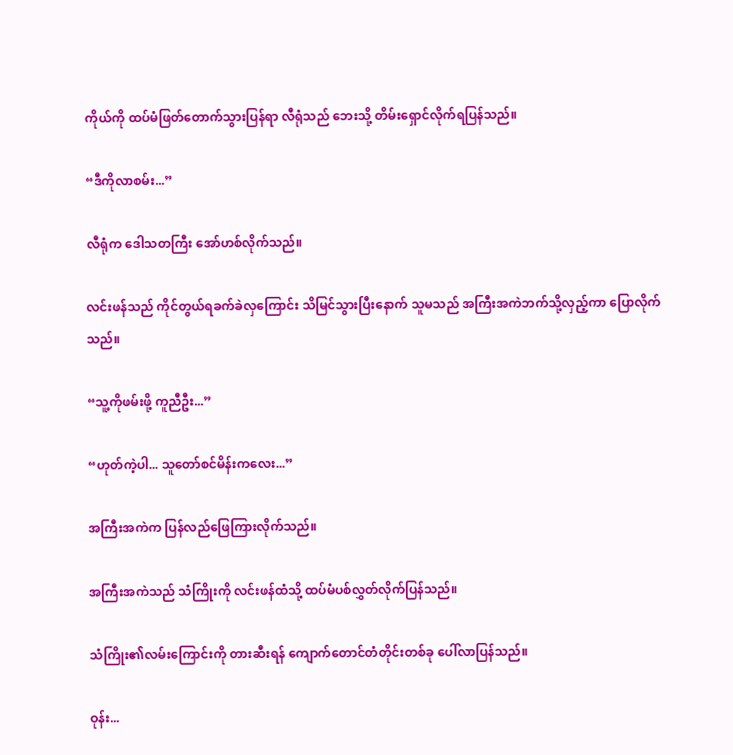ကိုယ်ကို ထပ်မံဖြတ်တောက်သွားပြန်ရာ လီရုံသည် ဘေးသို့ တိမ်းရှောင်လိုက်ရပြန်သည်။

“ဒီကိုလာစမ်း...”

လီရုံက ဒေါသတကြီး အော်ဟစ်လိုက်သည်။

လင်းဖန်သည် ကိုင်တွယ်ရခက်ခဲလှကြောင်း သိမြင်သွားပြီးနောက် သူမသည် အကြီးအကဲဘက်သို့လှည့်ကာ ပြောလိုက်သည်။

“သူ့ကိုဖမ်းဖို့ ကူညီဦး...”

“ဟုတ်ကဲ့ပါ... သူတော်စင်မိန်းကလေး...”

အကြီးအကဲက ပြန်လည်ဖြေကြားလိုက်သည်။

အကြီးအကဲသည် သံကြိုးကို လင်းဖန်ထံသို့ ထပ်မံပစ်လွှတ်လိုက်ပြန်သည်။

သံကြိုး၏လမ်းကြောင်းကို တားဆီးရန် ကျောက်တောင်တံတိုင်းတစ်ခု ပေါ်လာပြန်သည်။

ဝုန်း...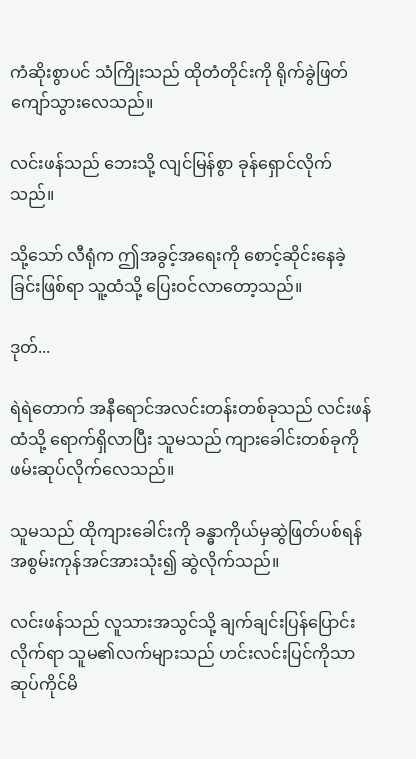ကံဆိုးစွာပင် သံကြိုးသည် ထိုတံတိုင်းကို ရိုက်ခွဲဖြတ်ကျော်သွားလေသည်။

လင်းဖန်သည် ဘေးသို့ လျင်မြန်စွာ ခုန်ရှောင်လိုက်သည်။

သို့သော် လီရုံက ဤအခွင့်အရေးကို စောင့်ဆိုင်းနေခဲ့ခြင်းဖြစ်ရာ သူ့ထံသို့ ပြေးဝင်လာတော့သည်။

ဒုတ်...

ရဲရဲတောက် အနီရောင်အလင်းတန်းတစ်ခုသည် လင်းဖန်ထံသို့ ရောက်ရှိလာပြီး သူမသည် ကျားခေါင်းတစ်ခုကို ဖမ်းဆုပ်လိုက်လေသည်။

သူမသည် ထိုကျားခေါင်းကို ခန္ဓာကိုယ်မှဆွဲဖြတ်ပစ်ရန် အစွမ်းကုန်အင်အားသုံး၍ ဆွဲလိုက်သည်။

လင်းဖန်သည် လူသားအသွင်သို့ ချက်ချင်းပြန်ပြောင်းလိုက်ရာ သူမ၏လက်များသည် ဟင်းလင်းပြင်ကိုသာ ဆုပ်ကိုင်မိ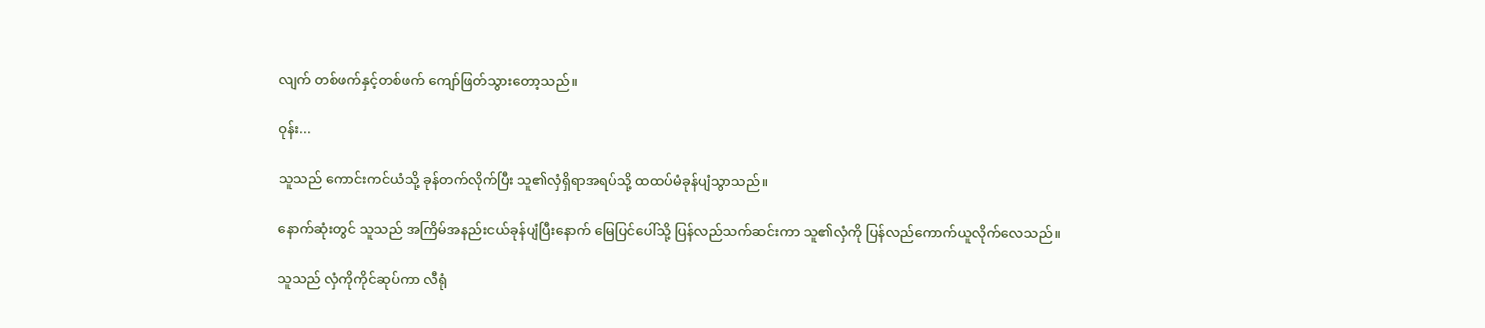လျက် တစ်ဖက်နှင့်တစ်ဖက် ကျော်ဖြတ်သွားတော့သည်။

ဝုန်း...

သူသည် ကောင်းကင်ယံသို့ ခုန်တက်လိုက်ပြီး သူ၏လှံရှိရာအရပ်သို့ ထထပ်မံခုန်ပျံသွာသည်။

နောက်ဆုံးတွင် သူသည် အကြိမ်အနည်းငယ်ခုန်ပျံပြီးနောက် မြေပြင်ပေါ်သို့ ပြန်လည်သက်ဆင်းကာ သူ၏လှံကို ပြန်လည်ကောက်ယူလိုက်လေသည်။

သူသည် လှံကိုကိုင်ဆုပ်ကာ လီရုံ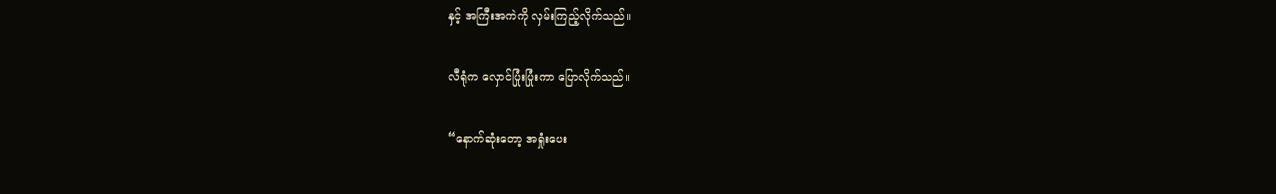နှင့် အကြီးအကဲကို လှမ်းကြည့်လိုက်သည်။

လီရုံက လှောင်ပြုံးပြုံးကာ ပြောလိုက်သည်။

“နောက်ဆုံးတော့ အရှုံးပေး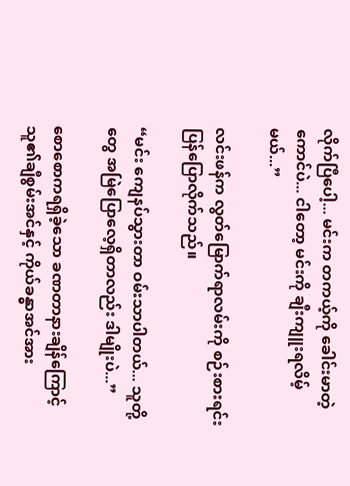လိုက်ပြီပေါ့... မင်းက တကယ့်ကို ခေါင်းမာတဲ့ကောင်ပဲ... ငါတော့ မင်းကို ချီးကျူးရလိမ့်မယ်...”

လင်းဖန်က လွတ်မြောက်ရာလမ်းကို စဉ်းစားရင်း ပြန်ပြောလိုက်သည်။

“မင်း ကျေနပ်သွားတာ ဝမ်းသာပါတယ်... သူတို့တွေ အမြဲပြောလေ့ရှိတာလည်း ဒါမျိုးပဲ...”

စောစောကရရှိခဲ့သော ခဏတာနားချိန်ကြောင့် သူ၏ချီစွမ်းအင်နှင့် ကိုယ်ခန္ဓာအင်အား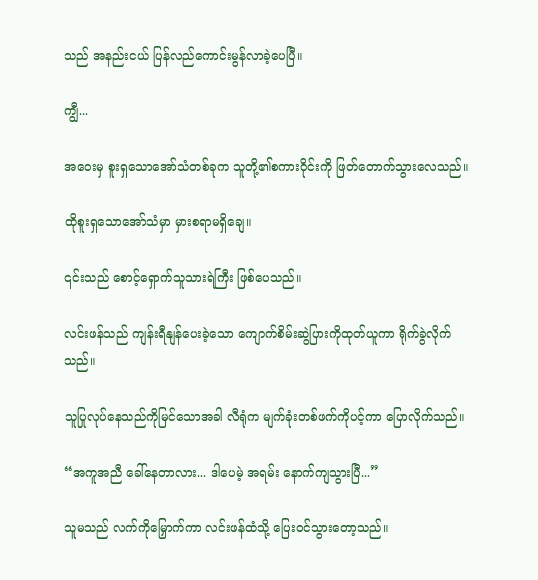သည် အနည်းငယ် ပြန်လည်ကောင်းမွန်လာခဲ့ပေပြီ။

ကျွီ...

အဝေးမှ စူးရှသောအော်သံတစ်ခုက သူတို့၏စကားဝိုင်းကို ဖြတ်တောက်သွားလေသည်။

ထိုစူးရှသောအော်သံမှာ မှားစရာမရှိချေ။

၎င်းသည် စောင့်ရှောက်သူသားရဲကြီး ဖြစ်ပေသည်။

လင်းဖန်သည် ကျန်းရီနျန်ပေးခဲ့သော ကျောက်စိမ်းဆွဲပြားကိုထုတ်ယူကာ ရိုက်ခွဲလိုက်သည်။

သူပြုလုပ်နေသည်ကိုမြင်သောအခါ လီရုံက မျက်ခုံးတစ်ဖက်ကိုပင့်ကာ ပြောလိုက်သည်။

“အကူအညီ ခေါ်နေတာလား... ဒါပေမဲ့ အရမ်း နောက်ကျသွားပြီ...”

သူမသည် လက်ကိုမြှောက်ကာ လင်းဖန်ထံသို့ ပြေးဝင်သွားတော့သည်။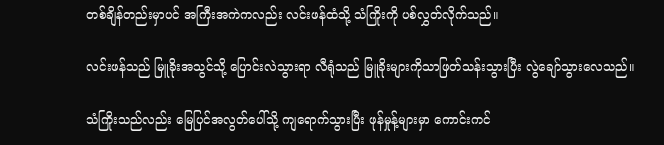တစ်ချိန်တည်းမှာပင် အကြီးအကဲကလည်း လင်းဖန်ထံသို့ သံကြိုးကို ပစ်လွှတ်လိုက်သည်။

လင်းဖန်သည် မြူခိုးအသွင်သို့ ပြောင်းလဲသွားရာ လီရုံသည် မြူခိုးများကိုသာဖြတ်သန်းသွားပြီး လွဲချော်သွားလေသည်။

သံကြိုးသည်လည်း မြေပြင်အလွတ်ပေါ်သို့ ကျရောက်သွားပြီး ဖုန်မှုန့်များမှာ ကောင်းကင်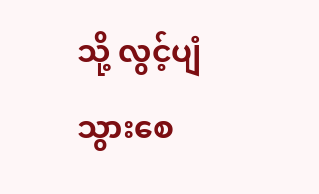သို့ လွင့်ပျံသွားစေ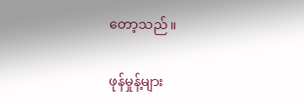တော့သည်။

ဖုန်မှုန့်များ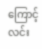ကြောင့် လင်း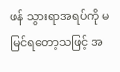ဖန် သွားရာအရပ်ကို မမြင်ရတော့သဖြင့် အ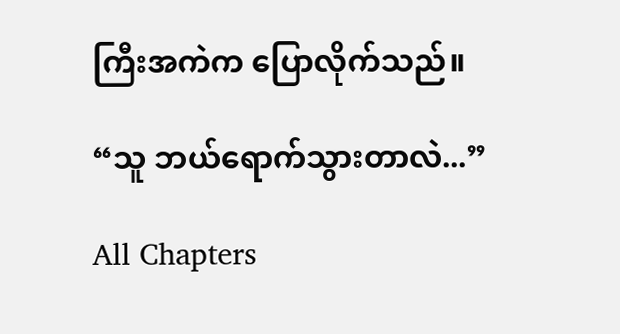ကြီးအကဲက ပြောလိုက်သည်။

“သူ ဘယ်ရောက်သွားတာလဲ...”

All Chapters